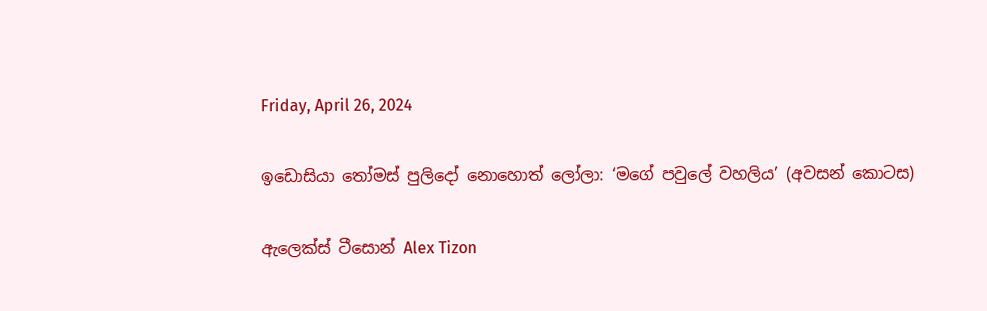Friday, April 26, 2024

ඉඩොසියා තෝමස් පුලිදෝ නොහොත් ලෝලා: ‘මගේ පවුලේ වහලිය’ (අවසන් කොටස)

ඇලෙක්ස් ටීසොන් Alex Tizon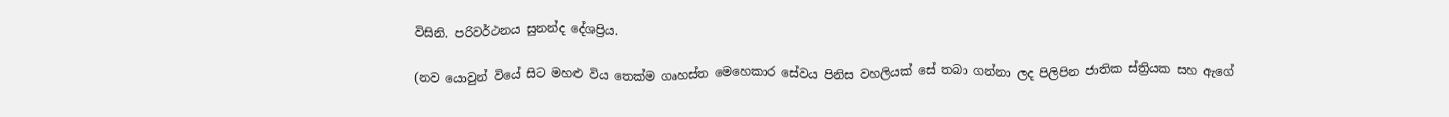විසිනි. පරිවර්ථනය සුනන්ද දේශප්‍රිය.

(නව යොවුන් වියේ සිට මහළු විය තෙක්ම ගෘහස්ත මෙහෙකාර සේවය පිනිස වහලියක් සේ තබා ගන්නා ලද පිලිපින ජාතික ස්ත්‍රියක සහ ඇගේ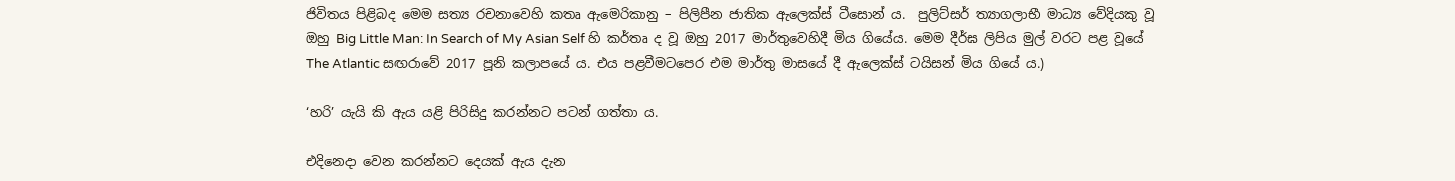ජිවිතය පිළිබද මෙම සත්‍ය රචනාවෙහි කතෘ ඇමෙරිකානු – පිලිපීන ජාතික ඇලෙක්ස් ටීසොන් ය‍.  පුලිට්සර් ත්‍යාගලාභී මාධ්‍ය වේදියකු වූ ඔහු Big Little Man: In Search of My Asian Self හි කර්තෘ ද වූ ඔහු 2017 මාර්තුවෙහිදී මිය ගියේය. මෙම දීර්ඝ ලිපිය මුල් වරට පළ වූයේ The Atlantic සඟරාවේ 2017 පූනි කලාපයේ ය. එය පළවීමටපෙර එම මාර්තු මාසයේ දී ඇලෙක්ස් ටයිසන් මිය ගියේ ය.)

‘හරි’ යැයි කි ඇය යළි පිරිසිදු කරන්නට පටන් ගත්තා ය.

එදිනෙදා වෙන කරන්නට දෙයක් ඇය දැන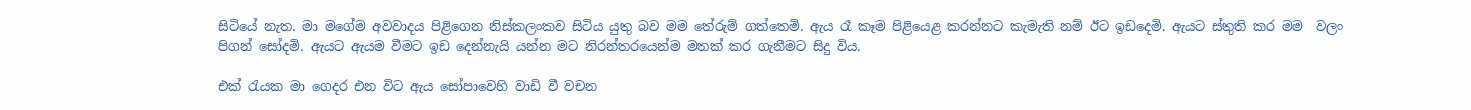සිටියේ නැත. මා මගේම අවවාදය පිළිගෙන නිස්කලංකව සිටිය යුතු බව මම තේරුම් ගත්තෙමි. ඇය රෑ කෑම පිළියෙළ කරන්නට කැමැති නම් ඊට ඉඩදෙමි. ඇයට ස්තුති කර මම  වලං පිගන් සෝදමි. ඇයට ඇයම වීමට ඉඩ දෙන්නැයි යන්න මට නිරන්තරයෙන්ම මතක් කර ගැනීමට සිදු විය.

එක් රැයක මා ගෙදර එන විට ඇය සෝපාවෙහි වාඩි වී වචන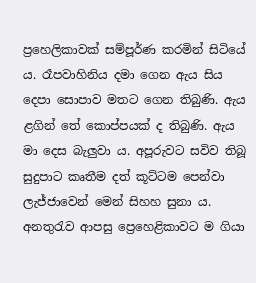ප්‍රහෙලිකාවක් සම්පූර්ණ කරමින් සිටියේ ය. රෑපවාහිනිය දමා ගෙන ඇය සිය දෙපා සොපාව මතට ගෙන තිබුණි. ඇය ළගින් තේ කොප්පයක් ද තිබුණි. ඇය මා දෙස බැලුවා ය. අපූරුවට සවිව තිබූ සුදුපාට කෘතීම දත් කූට්ටම පෙන්වා ලැජ්ජාවෙන් මෙන් සිහහ සුනා ය. අනතුරැව ආපසු ප්‍රෙහෙළිකාවට ම ගියා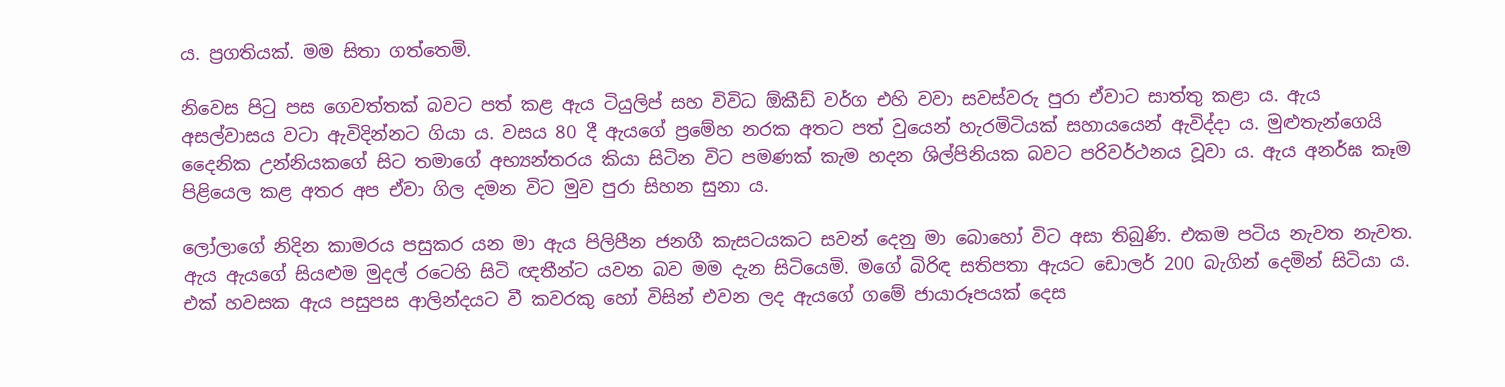ය. ප්‍රගතියක්. මම සිතා ගත්තෙමි.

නිවෙස පිටු පස ගෙවත්තක් බවට පත් කළ ඇය ටියුලිප් සහ විවිධ ඕකීඩ් වර්ග එහි වවා සවස්වරු පුරා ඒවාට සාත්තු කළා ය. ඇය අසල්වාසය වටා ඇවිදින්නට ගියා ය. වසය 80 දී ඇයගේ ප්‍රමේහ නරක අතට පත් වුයෙන් හැරමිටියක් සහායයෙන් ඇවිද්දා ය. මුළුතැන්ගෙයි දෛනික උන්නියකගේ සිට තමාගේ අභ්‍යන්තරය කියා සිටින විට පමණක් කැම හදන ශිල්පිනියක බවට පරිවර්ථනය වූවා ය. ඇය අනර්ඝ කෑම පිළියෙල කළ අතර අප ඒවා ගිල දමන විට මුව පුරා සිහන සුනා ය.

ලෝලාගේ නිදින කාමරය පසුකර යන මා ඇය පිලිපීන ජනගී කැසටයකට සවන් දෙනු මා බොහෝ විට අසා තිබුණි. එකම පටිය නැවත නැවත. ඇය ඇයගේ සියළුම මුදල් රටෙහි සිටි ඥතීන්ට යවන බව මම දැන සිටියෙමි. මගේ බිරිඳ සතිපතා ඇයට ඩොලර් 200 බැගින් දෙමින් සිටියා ය. එක් හවසක ඇය පසුපස ආලින්දයට වී කවරකු හෝ විසින් එවන ලද ඇයගේ ගමේ ජායාරූපයක් දෙස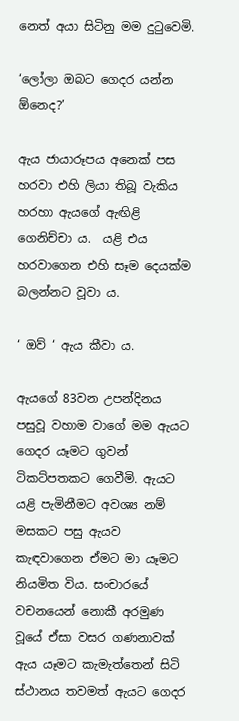නෙත් අයා සිටිනු මම දුටුවෙමි.

‘ලෝලා ඔබට ගෙදර යන්න ඕනෙද?’

ඇය ජායාරූපය අනෙක් පස හරවා එහි ලියා තිබූ වැකිය හරහා ඇයගේ ඇඟිළි ගෙනිච්චා ය.  යළි එය හරවාගෙන එහි සෑම දෙයක්ම බලන්නට වූවා ය.

‘ ඔව් ‘ ඇය කීවා ය.

ඇයගේ 83වන උපන්දිනය පසුවූ වහාම වාගේ මම ඇයට ගෙදර යෑමට ගුවන් ටිකට්පතකට ගෙවීමි. ඇයට යළි පැමිනීමට අවශ්‍ය නම් මසකට පසු ඇයව කැඳවාගෙන ඒමට මා යෑමට නියමිත විය. සංචාරයේ වචනයෙන් නොකී අරමුණ වූයේ ඒසා වසර ගණනාවක් ඇය යෑමට කැමැත්තෙන් සිටි ස්ථානය තවමත් ඇයට ගෙදර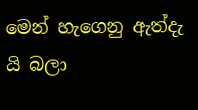මෙන් හැගෙනු ඇත්දැ යි බලා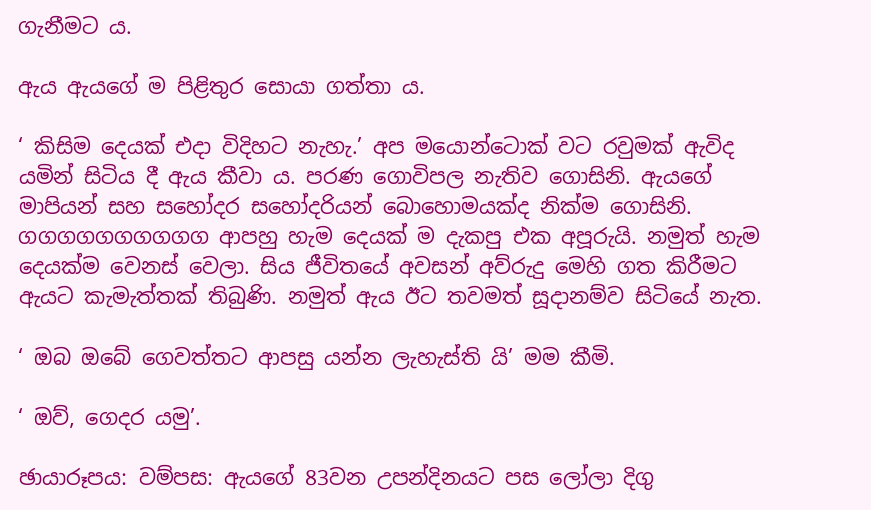ගැනීමට ය.

ඇය ඇයගේ ම පිළිතුර සොයා ගත්තා ය.

‘ කිසිම දෙයක් එදා විදිහට නැහැ.’ අප මයොන්ටොක් වට රවුමක් ඇවිද යමින් සිටිය දී ඇය කීවා ය. පරණ ගොවිපල නැතිව ගොසිනි. ඇයගේ මාපියන් සහ සහෝදර සහෝදරියන් බොහොමයක්ද නික්ම ගොසිනි. ගගගගගගගගගග ආපහු හැම දෙයක් ම දැකපු එක අපූරුයි. නමුත් හැම දෙයක්ම වෙනස් වෙලා. සිය ජීවිතයේ අවසන් අව්රුදු මෙහි ගත කිරීමට ඇයට කැමැත්තක් තිබුණි. නමුත් ඇය ඊට තවමත් සූදානම්ව සිටියේ නැත.

‘ ඔබ ඔබේ ගෙවත්තට ආපසු යන්න ලැහැස්ති යි’ මම කීමි.

‘ ඔව්, ගෙදර යමු’.

ඡායාරූපය: වම්පස: ඇයගේ 83වන උපන්දිනයට පස ලෝලා දිගු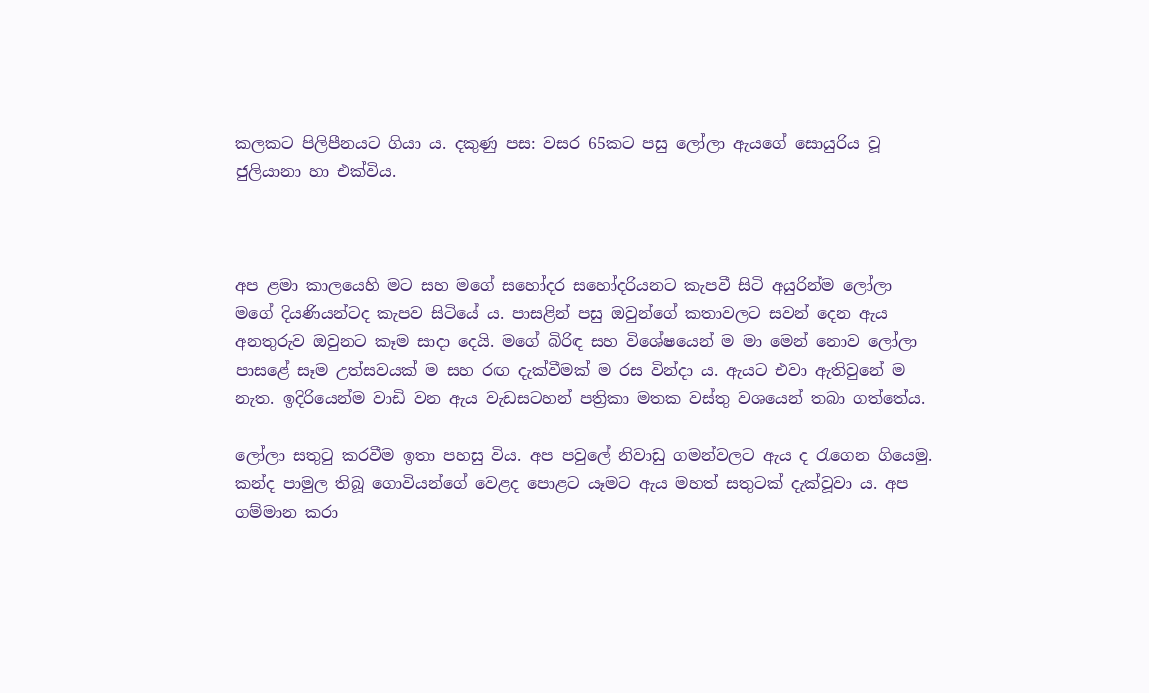කලකට පිලිපීනයට ගියා ය. දකුණු පස: වසර 65කට පසු ලෝලා ඇයගේ සොයුරිය වූ ජුලියානා හා එක්විය.



අප ළමා කාලයෙහි මට සහ මගේ සහෝදර සහෝදරියනට කැපවී සිටි අයුරින්ම ලෝලා මගේ දියණියන්ටද කැපව සිටියේ ය. පාසළින් පසු ඔවුන්ගේ කතාවලට සවන් දෙන ඇය අනතුරුව ඔවුනට කෑම සාදා දෙයි. මගේ බිරිඳ සහ විශේෂයෙන් ම මා මෙන් නොව ලෝලා පාසළේ සෑම උත්සවයක් ම සහ රඟ දැක්වීමක් ම රස වින්දා ය. ඇයට එවා ඇතිවුනේ ම නැත. ඉදිරියෙන්ම වාඩි වන ඇය වැඩසටහන් පත්‍රිකා මතක වස්තු වශයෙන් තබා ගත්තේය.

ලෝලා සතුටු කරවීම ඉතා පහසු විය. අප පවුලේ නිවාඩු ගමන්වලට ඇය ද රැගෙන ගියෙමු. කන්ද පාමුල තිබූ ගොවියන්ගේ වෙළද පොළට යෑමට ඇය මහත් සතුටක් දැක්වූවා ය. අප ගම්මාන කරා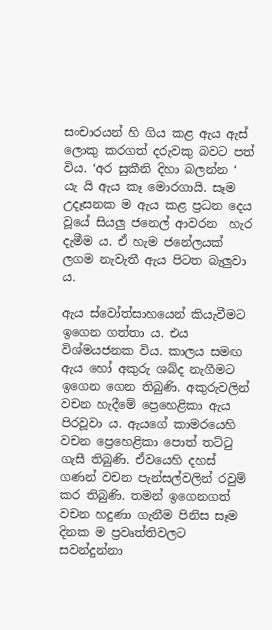සංචාරයන් හි ගිය කළ ඇය ඇස් ලොකු කරගත් දරුවකු බවට පත් විය. ‘අර සුකීනි දිහා බලන්න ‘ යැ යි ඇය කෑ මොරගායි. සෑම උදෑසනක ම ඇය කළ ප්‍රධන දෙය වූයේ සියලු ජනෙල් ආවරන  හැර දැමීම ය. ඒ හැම ජනේලයක්  ලගම නැවැතී ඇය පිටත බැලුවා ය.

ඇය ස්වෝත්සාහයෙන් කියැවීමට ඉගෙන ගත්තා ය. එය විශ්මයජනක විය. කාලය සමඟ ඇය හෝ අකුරු ශබ්ද නැගීමට ඉගෙන ගෙන තිබුණි. අකුරුවලින් වචන හැදීමේ ප්‍රෙහෙළිකා ඇය පිරවූවා ය. ඇයගේ කාමරයෙහි  වචන ප්‍රෙහෙළිකා පොත් තට්ටු ගැසී තිබුණි. ඒවයෙහි දහස් ගණන් වචන පැන්සල්වලින් රවුම් කර තිබුණි. තමන් ඉගෙනගත් වචන හදුණා ගැනීම පිනිස සෑම දිනක ම ප්‍රවෘත්තිවලට සවන්දුන්නා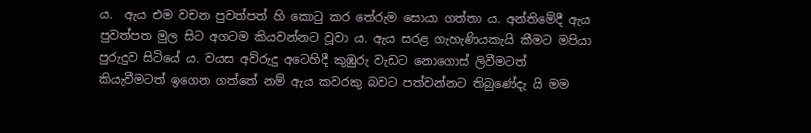ය.  ඇය එම වචන පුවත්පත් හි කොටු කර තේරුම සොයා ගත්තා ය. අන්තිමේදී ඇය පුවත්පත මුල සිට අගටම කියවන්නට වූවා ය. ඇය සරළ ගැහැණියකැයි කීමට මපියා පුරුදුව සිටියේ ය. වයස අව්රුදු අටෙහිදී කුඹුරු වැඩට නොගොස් ලිවීමටත් කියැවීමටත් ඉගෙන ගත්තේ නම් ඇය කවරකු බවට පත්වන්නට තිබුණේදැ යි මම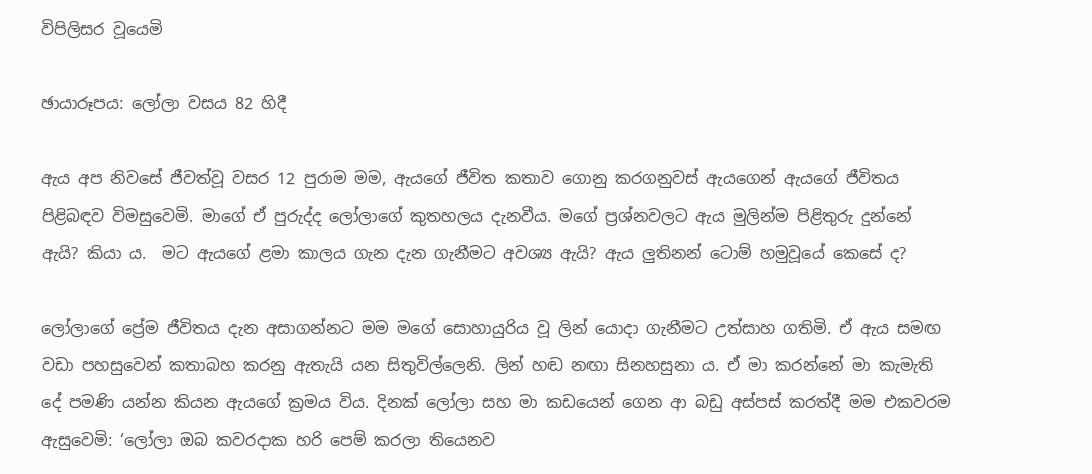විපිලිසර වූයෙමි

ඡායාරූපය: ලෝලා වසය 82 හිදී

ඇය අප නිවසේ ජීවත්වූ වසර 12 පුරාම මම, ඇයගේ ජීවිත කතාව ගොනු කරගනුවස් ඇයගෙන් ඇයගේ ජීවිතය පිළිබඳව විමසුවෙමි. මාගේ ඒ පුරුද්ද ලෝලාගේ කුතහලය දැනවීය. මගේ ප්‍රශ්නවලට ඇය මුලින්ම පිළිතුරු දුන්නේ ඇයි? කියා ය.  මට ඇයගේ ළමා කාලය ගැන දැන ගැනීමට අවශ්‍ය ඇයි? ඇය ලුතිනන් ටොම් හමුවූයේ කෙසේ ද?

ලෝලාගේ ප්‍රේම ජීවිතය දැන අසාගන්නට මම මගේ සොහායුරිය වූ ලින් යොදා ගැනීමට උත්සාහ ගතිමි. ඒ ඇය සමඟ වඩා පහසුවෙන් කතාබහ කරනු ඇතැයි යන සිතුවිල්ලෙනි. ලින් හඬ නඟා සිනහසුනා ය. ඒ මා කරන්නේ මා කැමැති දේ පමණි යන්න කියන ඇයගේ ක්‍රමය විය. දිනක් ලෝලා සහ මා කඩයෙන් ගෙන ආ බඩු අස්පස් කරත්දී මම එකවරම ඇසුවෙමි: ‘ලෝලා ඔබ කවරදාක හරි පෙම් කරලා තියෙනව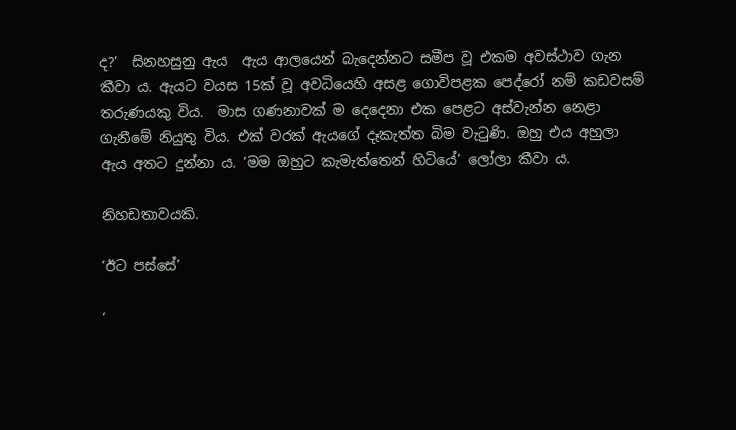ද?’  සිනහසුනු ඇය  ඇය ආලයෙන් බැදෙන්නට සමීප වූ එකම අවස්ථාව ගැන කීවා ය. ඇයට වයස 15ක් වූ අවධියෙහි අසළ ගොවිපළක පෙද්රෝ නම් කඩවසම් තරුණයකු විය.  මාස ගණනාවක් ම දෙදෙනා එක පෙළට අස්වැන්න නෙළා ගැනීමේ නියුතු විය. එක් වරක් ඇයගේ දෑකැත්ත බිම වැටුණි. ඔහු එය අහුලා ඇය අතට දුන්නා ය. ‘මම ඔහුට කැමැත්තෙන් හිටියේ’ ලෝලා කීවා ය.

නිහඩතාවයකි.

‘ඊට පස්සේ’

‘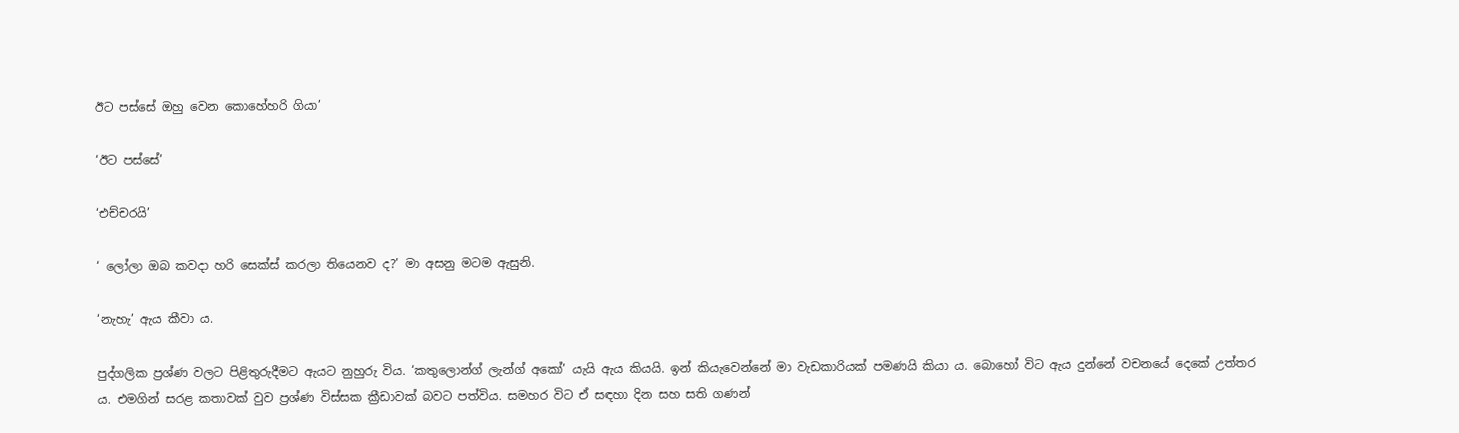ඊට පස්සේ ඔහු වෙන කොහේහරි ගියා’

‘ඊට පස්සේ’

‘එච්චරයි’

‘ ලෝලා ඔබ කවදා හරි සෙක්ස් කරලා තියෙනව ද?’ මා අසනු මටම ඇසුනි.

‘නැහැ’ ඇය කීවා ය.

පුද්ගලික ප්‍රශ්ණ වලට පිළිතුරුදීමට ඇයට නුහුරු විය. ‘කතුලොන්ග් ලැන්ග් අකෝ’ යැයි ඇය කියයි. ඉන් කියැවෙන්නේ මා වැඩකාරියක් පමණයි කියා ය. බොහෝ විට ඇය දුන්නේ වචනයේ දෙකේ උත්තර ය. එමගින් සරළ කතාවක් වුව ප්‍රශ්ණ විස්සක ක්‍රීඩාවක් බවට පත්විය. සමහර විට ඒ සඳහා දින සහ සති ගණන්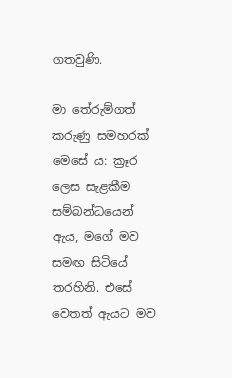ගතවුණි.

මා තේරුම්ගත් කරුණු සමහරක් මෙසේ ය: ක්‍රෑර ලෙස සැළකීම සම්බන්ධයෙන් ඇය, මගේ මව සමඟ සිටියේ තරහිනි. එසේ වෙතත් ඇයට මව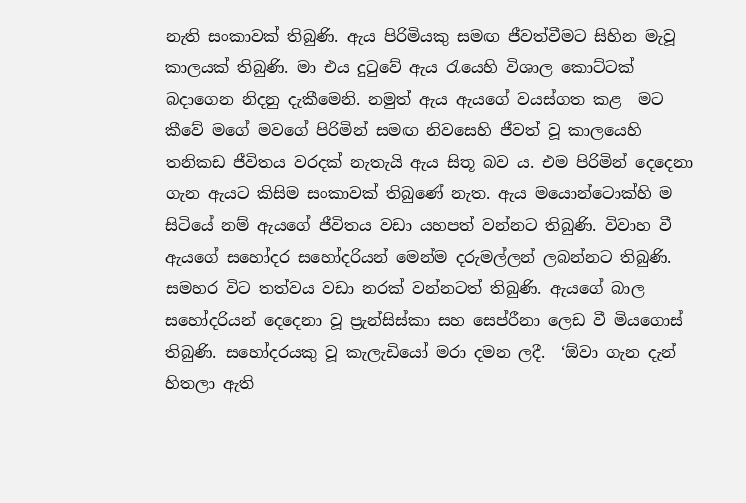නැති සංකාවක් තිබුණි. ඇය පිරිමියකු සමඟ ජීවත්වීමට සිහින මැවූ කාලයක් තිබුණි. මා එය දුටුවේ ඇය රැයෙහි විශාල කොට්ටක් බදාගෙන නිදනු දැකීමෙනි. නමුත් ඇය ඇයගේ වයස්ගත කළ  මට කීවේ මගේ මවගේ පිරිමින් සමඟ නිවසෙහි ජීවත් වූ කාලයෙහි තනිකඩ ජීවිතය වරදක් නැතැයි ඇය සිතූ බව ය. එම පිරිමින් දෙදෙනා ගැන ඇයට කිසිම සංකාවක් තිබුණේ නැත. ඇය මයොන්ටොක්හි ම සිටියේ නම් ඇයගේ ජීවිතය වඩා යහපත් වන්නට තිබුණි. විවාහ වී ඇයගේ සහෝදර සහෝදරියන් මෙන්ම දරුමල්ලන් ලබන්නට තිබුණි. සමහර විට තත්වය වඩා නරක් වන්නටත් තිබුණි. ඇයගේ බාල සහෝදරියන් දෙදෙනා වූ ප්‍රැන්සිස්කා සහ සෙප්රීනා ලෙඩ වී මියගොස් තිබුණි. සහෝදරයකු වූ කැලැඩියෝ මරා දමන ලදී.  ‘ඕවා ගැන දැන් හිතලා ඇති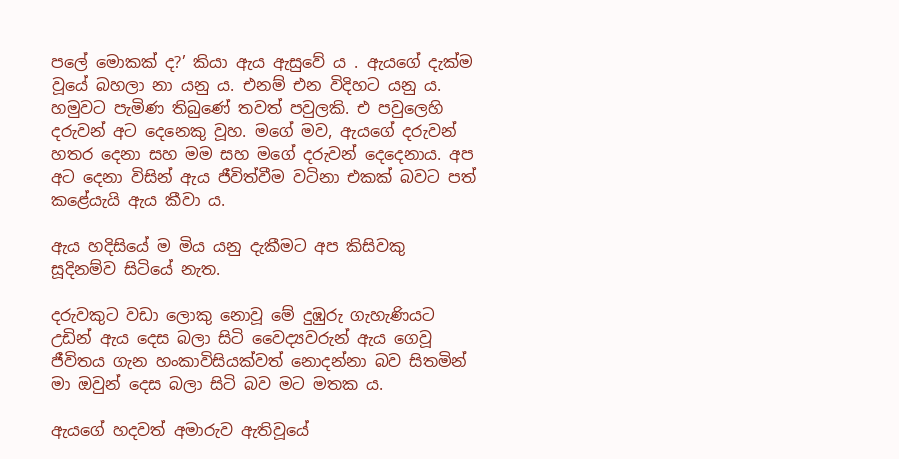පලේ මොකක් ද?’ කියා ඇය ඇසුවේ ය . ඇයගේ දැක්ම වූයේ බහලා නා යනු ය. එනම් එන විදිහට යනු ය.  හමුවට පැමිණ තිබුණේ තවත් පවුලකි. එ පවුලෙහි දරුවන් අට දෙනෙකු වූහ. මගේ මව, ඇයගේ දරුවන් හතර දෙනා සහ මම සහ මගේ දරුවන් දෙදෙනාය. අප අට දෙනා විසින් ඇය ජීවිත්වීම වටිනා එකක් බවට පත් කළේයැයි ඇය කීවා ය.

ඇය හදිසියේ ම මිය යනු දැකීමට අප කිසිවකු සූදිනම්ව සිටියේ නැත.

දරුවකුට වඩා ලොකු නොවූ මේ දුඹුරු ගැහැණියට උඩින් ඇය දෙස බලා සිටි වෛද්‍යවරුන් ඇය ගෙවූ ජීවිතය ගැන හංකාවිසියක්වත් නොදන්නා බව සිතමින් මා ඔවුන් දෙස බලා සිටි බව මට මතක ය.

ඇයගේ හදවත් අමාරුව ඇතිවූයේ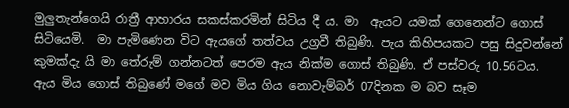මුලුතැන්ගෙයි රාත්‍රී ආහාරය සකස්කරමින් සිටිය දී ය. මා  ඇයට යමක් ගෙනෙන්ට ගොස් සිටියෙමි.  මා පැමිණෙන විට ඇයගේ තත්වය උග්‍රවී තිබුණි. පැය කිහිපයකට පසු සිදුවන්නේ කුමක්දැ යි මා තේරුම් ගන්නටත් පෙරම ඇය නික්ම ගොස් තිබුණි. ඒ පස්වරු 10.56ටය.  ඇය මිය ගොස් තිබුණේ මගේ මව මිය ගිය නොවැම්බර් 07දිනක ම බව සෑම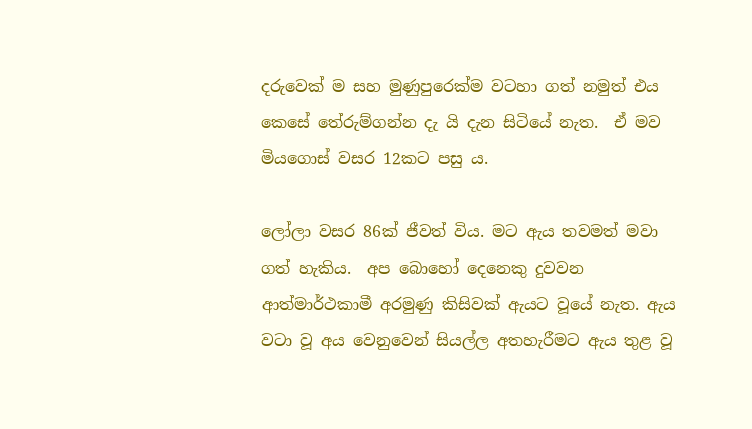දරුවෙක් ම සහ මුණුපුරෙක්ම වටහා ගත් නමුත් එය කෙසේ තේරුම්ගන්න දැ යි දැන සිටියේ නැත.  ඒ මව මියගොස් වසර 12කට පසු ය.

ලෝලා වසර 86ක් ජීවත් විය. මට ඇය තවමත් මවා ගත් හැකිය.  අප බොහෝ දෙනෙකු දුවවන ආත්මාර්ථකාමී අරමුණු කිසිවක් ඇයට වූයේ නැත. ඇය වටා වූ අය වෙනුවෙන් සියල්ල අතහැරීමට ඇය තුළ වූ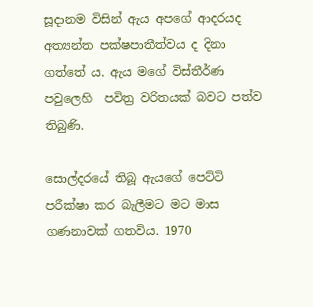සූදානම විසින් ඇය අපගේ ආදරයද අත්‍යන්ත පක්ෂපාතීත්වය ද දිනා ගත්තේ ය. ඇය මගේ විස්තීර්ණ පවුලෙහි  පවිත්‍ර වරිතයක් බවට පත්ව තිබුණි.

සොල්දරයේ තිබූ ඇයගේ පෙට්ටි පරීක්ෂා කර බැලීමට මට මාස ගණනාවක් ගතවිය. 1970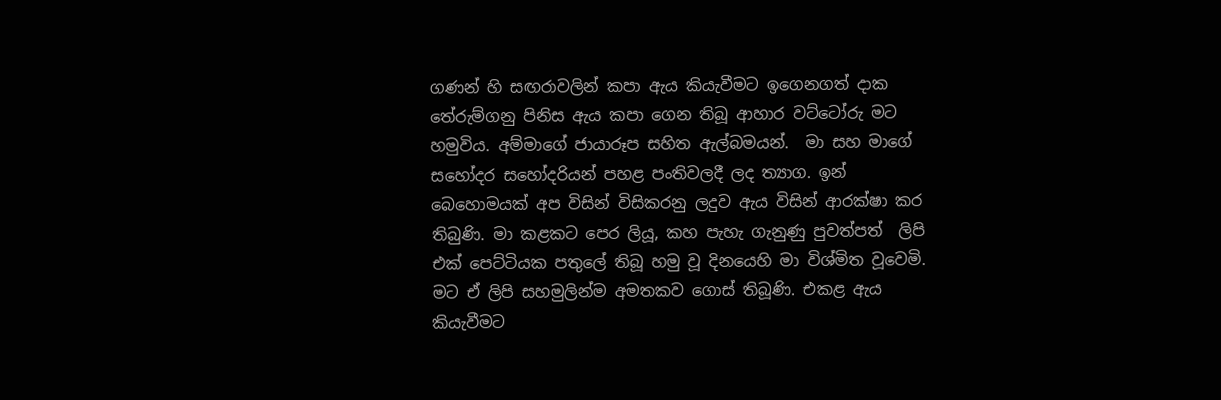ගණන් හි සඟරාවලින් කපා ඇය කියැවීමට ඉගෙනගත් දාක තේරුම්ගනු පිනිස ඇය කපා ගෙන තිබූ ආහාර වට්ටෝරු මට හමුවිය. අම්මාගේ ජායාරූප සහිත ඇල්බමයන්.  මා සහ මාගේ සහෝදර සහෝදරියන් පහළ පංතිවලදී ලද ත්‍යාග. ඉන් බෙහොමයක් අප විසින් විසිකරනු ලදුව ඇය විසින් ආරක්ෂා කර තිබුණි. මා කළකට පෙර ලියූ, කහ පැහැ ගැනුණු පුවත්පත්  ලිපි එක් පෙට්ටියක පතුලේ තිබූ හමු වූ දිනයෙහි මා විශ්මිත වූවෙමි.  මට ඒ ලිපි සහමුලින්ම අමතකව ගොස් තිබූණි. එකළ ඇය කියැවීමට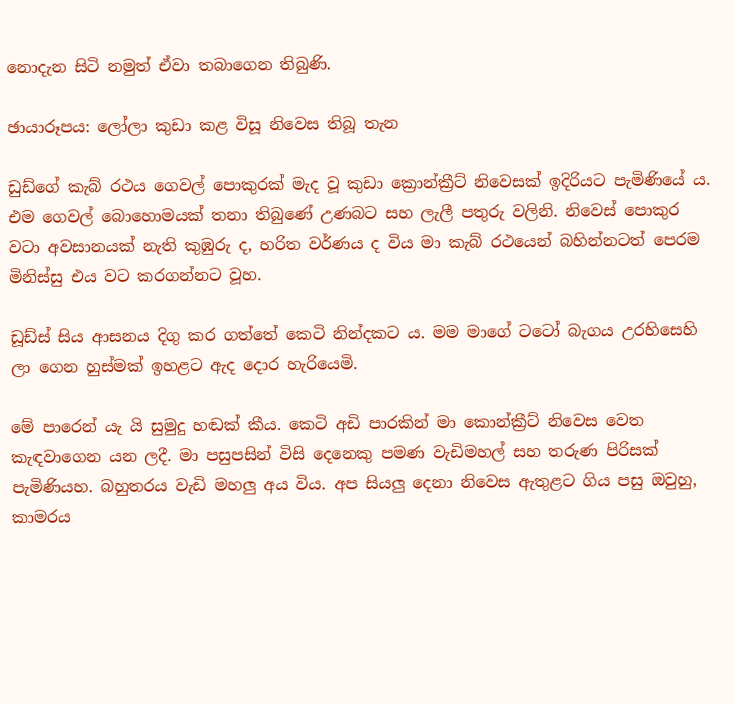නොදැන සිටි නමුත් ඒවා තබාගෙන තිබුණි.

ඡායාරූපය: ලෝලා කුඩා කළ විසූ නිවෙස තිබූ තැන

ඩුඩ්ගේ කැබ් රථය ගෙවල් පොකුරක් මැද වූ කුඩා ක්‍රොන්ක්‍රීට් නිවෙසක් ඉදිරියට පැමිණියේ ය. එම ගෙවල් බොහොමයක් තනා තිබුණේ උණබට සහ ලැලී පතුරු වලිනි. නිවෙස් පොකුර වටා අවසානයක් නැති කුඹුරු ද, හරිත වර්ණය ද විය මා කැබ් රථයෙන් බහින්නටත් පෙරම මිනිස්සු එය වට කරගන්නට වූහ.

ඩූඩ්ස් සිය ආසනය දිගු කර ගත්තේ කෙටි නින්දකට ය. මම මාගේ ටටෝ බැගය උරහිසෙහි ලා ගෙන හුස්මක් ඉහළට ඇද දොර හැරියෙමි.

මේ පාරෙන් යැ යි සුමුදු හඬක් කීය. කෙටි අඩි පාරකින් මා කොන්ක්‍රීට් නිවෙස වෙත කැඳවාගෙන යන ලදී. මා පසුපසින් විසි දෙනෙකු පමණ වැඩිමහල් සහ තරුණ පිරිසක් පැමිණියහ. බහුතරය වැඩි මහලු අය විය. අප සියලු දෙනා නිවෙස ඇතුළට ගිය පසු ඔවුහු, කාමරය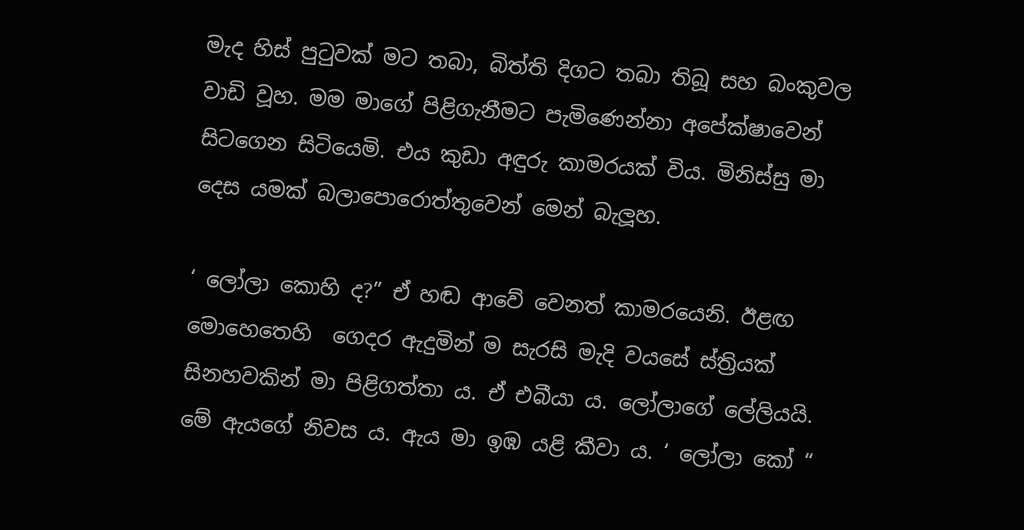මැද හිස් පුටුවක් මට තබා, බිත්ති දිගට තබා තිබූ සහ බංකුවල වාඩි වූහ. මම මාගේ පිළිගැනීමට පැමිණෙන්නා අපේක්ෂාවෙන් සිටගෙන සිටියෙමි. එය කුඩා අඳුරු කාමරයක් විය. මිනිස්සු මා දෙස යමක් බලාපොරොත්තුවෙන් මෙන් බැලූහ.

‘ ලෝලා කොහි ද?” ඒ හඬ ආවේ වෙනත් කාමරයෙනි. ඊළඟ මොහෙතෙහි  ගෙදර ඇදුමින් ම සැරසි මැදි වයසේ ස්ත්‍රියක් සිනහවකින් මා පිළිගත්තා ය. ඒ එබීයා ය. ලෝලාගේ ලේලියයි. මේ ඇයගේ නිවස ය. ඇය මා ඉඹ යළි කීවා ය. ‘ ලෝලා කෝ “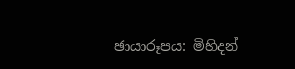ඡායාරූපය: මිහිදන්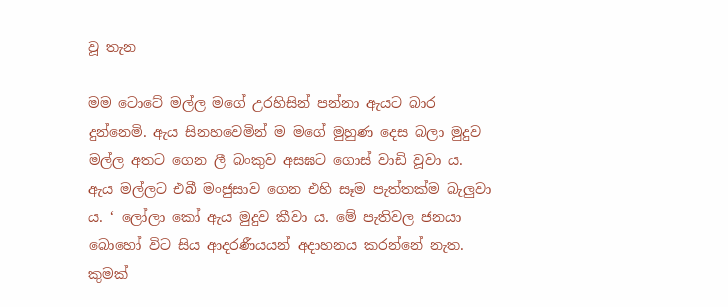වූ තැන

මම ටොටේ මල්ල මගේ උරහිසින් පන්නා ඇයට බාර දුන්නෙමි. ඇය සිනහවෙමින් ම මගේ මුහුණ දෙස බලා මුදුව මල්ල අතට ගෙන ලී බංකුව අසඝට ගොස් වාඩි වූවා ය.  ඇය මල්ලට එබී මංජුසාව ගෙන එහි සෑම පැත්තක්ම බැලුවා ය. ‘ ලෝලා කෝ ඇය මුදුව කීවා ය. මේ පැතිවල ජනයා බොහෝ විට සිය ආදරණීයයන් අදාහනය කරන්නේ නැත. කුමක්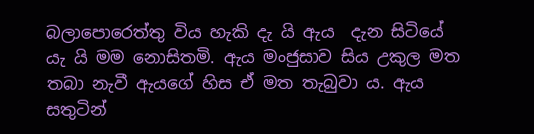බලාපොරෙත්තු විය හැකි දැ යි ඇය  දැන සිටියේ යැ යි මම නොසිතමි. ඇය මංජුසාව සිය උකුල මත තබා නැවී ඇයගේ හිස ඒ මත තැබුවා ය. ඇය සතුටින්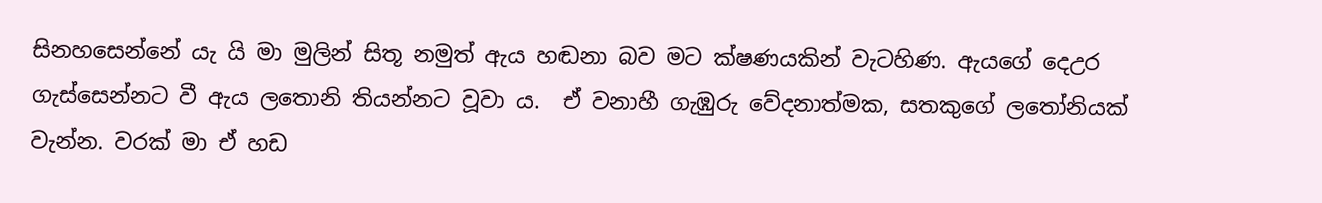සිනහසෙන්නේ යැ යි මා මුලින් සිතූ නමුත් ඇය හඬනා බව මට ක්ෂණයකින් වැටහිණ. ඇයගේ දෙඋර ගැස්සෙන්නට වී ඇය ලතොනි තියන්නට වූවා ය.  ඒ වනාහී ගැඹුරු වේදනාත්මක, සතකුගේ ලතෝනියක් වැන්න. වරක් මා ඒ හඩ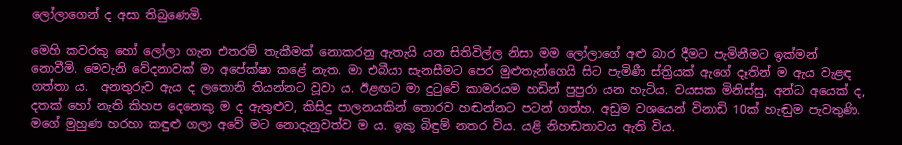ලෝලාගෙන් ද අසා තිබුණෙමි.

මෙහි කවරකු හෝ ලෝලා ගැන එතරම් තැකීමක් නොකරනු ඇතැයි යන සිතිවිල්ල නිසා මම ලෝලාගේ අළු බාර දීමට පැමිනීමට ඉක්මන් නොවීමි. මෙවැනි වේදනාවක් මා අපේක්ෂා කළේ නැත. මා එබීයා සැනසීමට පෙර මුළුතැන්ගෙයි සිට පැමිණී ස්ත්‍රියක් ඇගේ දෑතින් ම ඇය වැළඳ ගත්තා ය.  අනතුරුව ඇය ද ලතොනි තියන්නට වූවා ය. ඊළඟට මා දුටුවේ කාමරයම හඩින් පුපුරා යන හැටිය. වයසක මිනිස්සු, අන්ධ අයෙක් ද, දතක් හෝ නැති කිහප දෙනෙකු ම ද ඇතුළුව, කිසිදු පාලනයකින් තොරව හඬන්නට පටන් ගත්හ. අඩුම වශයෙන් විනාඩි 10ක් හැඬුම පැවතුණි.  මගේ මුහුණ හරහා කඳුළු ගලා අවේ මට නොදැනුවත්ව ම ය. ඉකු බිඳුම් නතර විය. යළි නිහඬතාවය ඇති විය.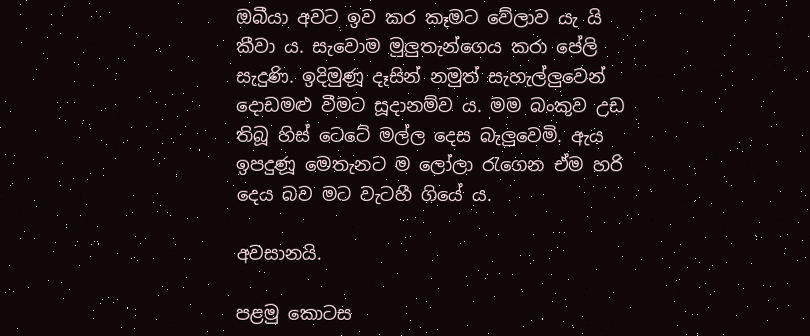ඔබීයා අවට ඉව කර කෑමට වේලාව යැ යි කීවා ය. සැවොම මුලුතැන්ගෙය කරා පේලි සැදුණි. ඉදිමුණූ දෑසින් නමුත් සැහැල්ලුවෙන් දොඩමළු වීමට සූදානම්ව ය. මම බංකුව උඩ තිබූ හිස් ටෙටේ මල්ල දෙස බැලුවෙමි. ඇය ඉපදුණූ මෙතැනට ම ලෝලා රැගෙන ඒම හරි දෙය බව මට වැටහී ගියේ ය.

අවසානයි.

පළමු කොටස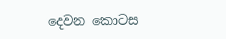දෙවන කොටස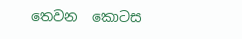තෙවන ‌ ‌කොටස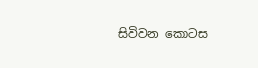සිවිවන ‌කොටස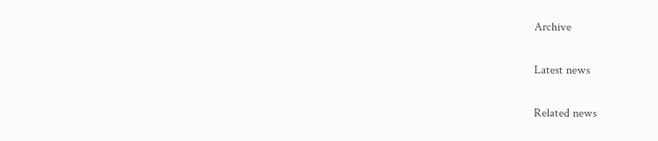Archive

Latest news

Related news